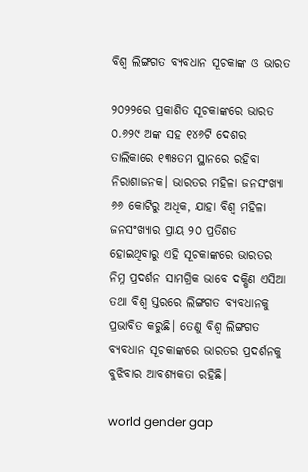ବିଶ୍ୱ ଲିଙ୍ଗଗତ ବ୍ୟବଧାନ ସୂଚକାଙ୍କ ଓ ଭାରତ

୨୦୨୨ରେ ପ୍ରକାଶିତ ସୂଚକାଙ୍କରେ ଭାରତ ୦.୬୨୯ ଅଙ୍କ ସହ ୧୪୬ଟି ଦେଶର ତାଲିକାରେ ୧୩୫ତମ ସ୍ଥାନରେ ରହିବା ନିରାଶାଜନକ। ଭାରତର ମହିଳା ଜନସଂଖ୍ୟା ୬୬ କୋଟିରୁ ଅଧିକ, ଯାହା ବିଶ୍ୱ ମହିଳା ଜନସଂଖ୍ୟାର ପ୍ରାୟ ୨୦ ପ୍ରତିଶତ ହୋଇଥିବାରୁ ଏହି ସୂଚକାଙ୍କରେ ଭାରତର ନିମ୍ନ ପ୍ରଦର୍ଶନ ସାମଗ୍ରିକ ଭାବେ ଦକ୍ଷିଣ ଏସିଆ ତଥା ବିଶ୍ୱ ସ୍ତରରେ ଲିଙ୍ଗଗତ ବ୍ୟବଧାନକୁ ପ୍ରଭାବିତ କରୁଛି। ତେଣୁ ବିଶ୍ୱ ଲିଙ୍ଗଗତ ବ୍ୟବଧାନ ସୂଚକାଙ୍କରେ ଭାରତର ପ୍ରଦର୍ଶନକୁ ବୁଝିବାର ଆବଶ୍ୟକତା ରହିଛି।

world gender gap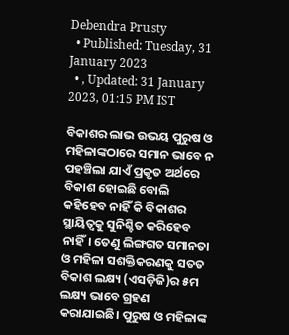Debendra Prusty
  • Published: Tuesday, 31 January 2023
  • , Updated: 31 January 2023, 01:15 PM IST

ବିକାଶର ଲାଭ ଉଭୟ ପୁରୁଷ ଓ ମହିଳାଙ୍କଠାରେ ସମାନ ଭାବେ ନ ପହଞ୍ଚିଲା ଯାଏଁ ପ୍ରକୃତ ଅର୍ଥରେ ବିକାଶ ହୋଇଛି ବୋଲି କହିହେବ ନାହିଁ କି ବିକାଶର ସ୍ଥାୟିତ୍ୱକୁ ସୁନିଶ୍ଚିତ କରିହେବ ନାହିଁ। ତେଣୁ ଲିଙ୍ଗଗତ ସମାନତା ଓ ମହିଳା ସଶକ୍ତିକରଣକୁ ସତତ ବିକାଶ ଲକ୍ଷ୍ୟ (ଏସଡ଼ିଜି)ର ୫ମ ଲକ୍ଷ୍ୟ ଭାବେ ଗ୍ରହଣ କରାଯାଇଛି। ପୁରୁଷ ଓ ମହିଳାଙ୍କ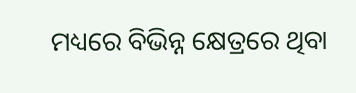ମଧ୍ୟରେ ବିଭିନ୍ନ କ୍ଷେତ୍ରରେ ଥିବା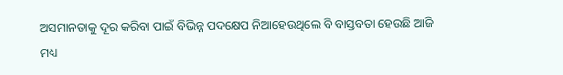ଅସମାନତାକୁ ଦୂର କରିବା ପାଇଁ ବିଭିନ୍ନ ପଦକ୍ଷେପ ନିଆହେଉଥିଲେ ବି ବାସ୍ତବତା ହେଉଛି ଆଜି ମଧ୍ୟ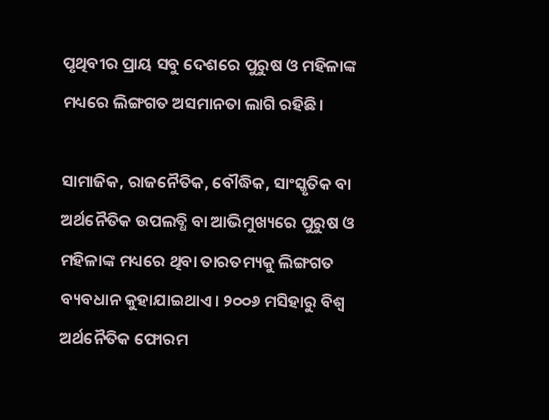ପୃଥିବୀର ପ୍ରାୟ ସବୁ ଦେଶରେ ପୁରୁଷ ଓ ମହିଳାଙ୍କ ମଧ୍ୟରେ ଲିଙ୍ଗଗତ ଅସମାନତା ଲାଗି ରହିଛି।

ସାମାଜିକ, ରାଜନୈତିକ, ବୌଦ୍ଧିକ, ସାଂସ୍କୃତିକ ବା ଅର୍ଥନୈତିକ ଉପଲବ୍ଧି ବା ଆଭିମୁଖ୍ୟରେ ପୁରୁଷ ଓ ମହିଳାଙ୍କ ମଧ୍ୟରେ ଥିବା ତାରତମ୍ୟକୁ ଲିଙ୍ଗଗତ ବ୍ୟବଧାନ କୁହାଯାଇଥାଏ। ୨୦୦୬ ମସିହାରୁ ବିଶ୍ୱ ଅର୍ଥନୈତିକ ଫୋରମ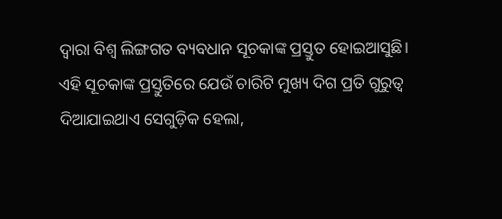ଦ୍ୱାରା ବିଶ୍ୱ ଲିଙ୍ଗଗତ ବ୍ୟବଧାନ ସୂଚକାଙ୍କ ପ୍ରସ୍ତୁତ ହୋଇଆସୁଛି। ଏହି ସୂଚକାଙ୍କ ପ୍ରସ୍ତୁତିରେ ଯେଉଁ ଚାରିଟି ମୁଖ୍ୟ ଦିଗ ପ୍ରତି ଗୁରୁତ୍ୱ ଦିଆଯାଇଥାଏ ସେଗୁଡ଼ିକ ହେଲା,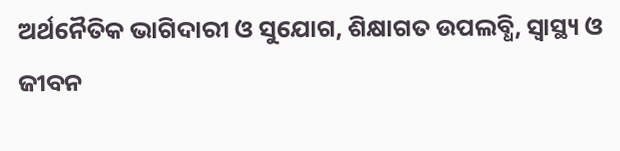ଅର୍ଥନୈତିକ ଭାଗିଦାରୀ ଓ ସୁଯୋଗ, ଶିକ୍ଷାଗତ ଉପଲବ୍ଧି, ସ୍ୱାସ୍ଥ୍ୟ ଓ ଜୀବନ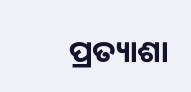ପ୍ରତ୍ୟାଶା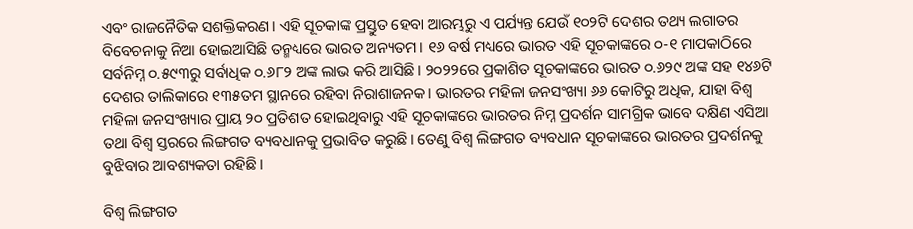ଏବଂ ରାଜନୈତିକ ସଶକ୍ତିକରଣ। ଏହି ସୂଚକାଙ୍କ ପ୍ରସ୍ତୁତ ହେବା ଆରମ୍ଭରୁ ଏ ପର୍ଯ୍ୟନ୍ତ ଯେଉଁ ୧୦୨ଟି ଦେଶର ତଥ୍ୟ ଲଗାତର ବିବେଚନାକୁ ନିଆ ହୋଇଆସିଛି ତନ୍ମଧ୍ୟରେ ଭାରତ ଅନ୍ୟତମ। ୧୬ ବର୍ଷ ମଧ୍ୟରେ ଭାରତ ଏହି ସୂଚକାଙ୍କରେ ୦-୧ ମାପକାଠିରେ ସର୍ବନିମ୍ନ ୦.୫୯୩ରୁ ସର୍ବାଧିକ ୦.୬୮୨ ଅଙ୍କ ଲାଭ କରି ଆସିଛି। ୨୦୨୨ରେ ପ୍ରକାଶିତ ସୂଚକାଙ୍କରେ ଭାରତ ୦.୬୨୯ ଅଙ୍କ ସହ ୧୪୬ଟି ଦେଶର ତାଲିକାରେ ୧୩୫ତମ ସ୍ଥାନରେ ରହିବା ନିରାଶାଜନକ। ଭାରତର ମହିଳା ଜନସଂଖ୍ୟା ୬୬ କୋଟିରୁ ଅଧିକ, ଯାହା ବିଶ୍ୱ ମହିଳା ଜନସଂଖ୍ୟାର ପ୍ରାୟ ୨୦ ପ୍ରତିଶତ ହୋଇଥିବାରୁ ଏହି ସୂଚକାଙ୍କରେ ଭାରତର ନିମ୍ନ ପ୍ରଦର୍ଶନ ସାମଗ୍ରିକ ଭାବେ ଦକ୍ଷିଣ ଏସିଆ ତଥା ବିଶ୍ୱ ସ୍ତରରେ ଲିଙ୍ଗଗତ ବ୍ୟବଧାନକୁ ପ୍ରଭାବିତ କରୁଛି। ତେଣୁ ବିଶ୍ୱ ଲିଙ୍ଗଗତ ବ୍ୟବଧାନ ସୂଚକାଙ୍କରେ ଭାରତର ପ୍ରଦର୍ଶନକୁ ବୁଝିବାର ଆବଶ୍ୟକତା ରହିଛି।

ବିଶ୍ୱ ଲିଙ୍ଗଗତ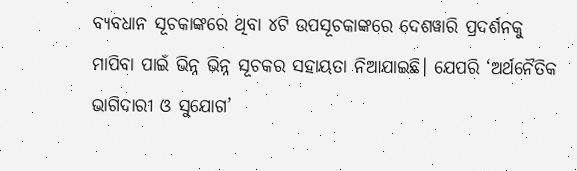ବ୍ୟବଧାନ ସୂଚକାଙ୍କରେ ଥିବା ୪ଟି ଉପସୂଚକାଙ୍କରେ ଦେଶୱାରି ପ୍ରଦର୍ଶନକୁ ମାପିବା ପାଇଁ ଭିନ୍ନ ଭିନ୍ନ ସୂଚକର ସହାୟତା ନିଆଯାଇଛି। ଯେପରି ‘ଅର୍ଥନୈତିକ ଭାଗିଦାରୀ ଓ ସୁଯୋଗ’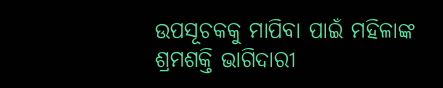ଉପସୂଚକକୁ ମାପିବା ପାଇଁ ମହିଳାଙ୍କ ଶ୍ରମଶକ୍ତି ଭାଗିଦାରୀ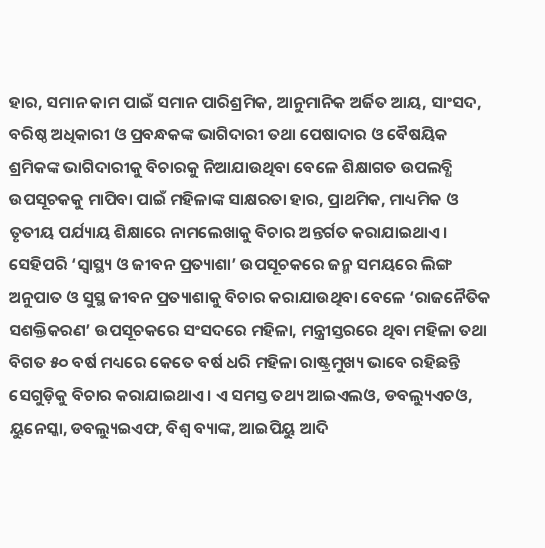ହାର, ସମାନ କାମ ପାଇଁ ସମାନ ପାରିଶ୍ରମିକ, ଆନୁମାନିକ ଅର୍ଜିତ ଆୟ, ସାଂସଦ, ବରିଷ୍ଠ ଅଧିକାରୀ ଓ ପ୍ରବନ୍ଧକଙ୍କ ଭାଗିଦାରୀ ତଥା ପେଷାଦାର ଓ ବୈଷୟିକ ଶ୍ରମିକଙ୍କ ଭାଗିଦାରୀକୁ ବିଚାରକୁ ନିଆଯାଉଥିବା ବେଳେ ଶିକ୍ଷାଗତ ଉପଲବ୍ଧି ଉପସୂଚକକୁ ମାପିବା ପାଇଁ ମହିଳାଙ୍କ ସାକ୍ଷରତା ହାର, ପ୍ରାଥମିକ, ମାଧ୍ୟମିକ ଓ ତୃତୀୟ ପର୍ଯ୍ୟାୟ ଶିକ୍ଷାରେ ନାମଲେଖାକୁ ବିଚାର ଅନ୍ତର୍ଗତ କରାଯାଇଥାଏ। ସେହିପରି ‘ସ୍ୱାସ୍ଥ୍ୟ ଓ ଜୀବନ ପ୍ରତ୍ୟାଶା’ ଉପସୂଚକରେ ଜନ୍ମ ସମୟରେ ଲିଙ୍ଗ ଅନୁପାତ ଓ ସୁସ୍ଥ ଜୀବନ ପ୍ରତ୍ୟାଶାକୁ ବିଚାର କରାଯାଉଥିବା ବେଳେ ‘ରାଜନୈତିକ ସଶକ୍ତିକରଣ’ ଉପସୂଚକରେ ସଂସଦରେ ମହିଳା, ମନ୍ତ୍ରୀସ୍ତରରେ ଥିବା ମହିଳା ତଥା ବିଗତ ୫୦ ବର୍ଷ ମଧ୍ୟରେ କେତେ ବର୍ଷ ଧରି ମହିଳା ରାଷ୍ଟ୍ରମୁଖ୍ୟ ଭାବେ ରହିଛନ୍ତି ସେଗୁଡ଼ିକୁ ବିଚାର କରାଯାଇଥାଏ। ଏ ସମସ୍ତ ତଥ୍ୟ ଆଇଏଲଓ, ଡବଲ୍ୟୁଏଚଓ, ୟୁନେସ୍କା, ଡବଲ୍ୟୁଇଏଫ, ବିଶ୍ୱ ବ୍ୟାଙ୍କ, ଆଇପିୟୁ ଆଦି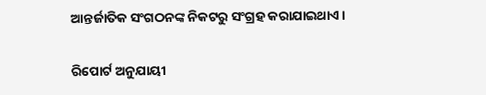ଆନ୍ତର୍ଜାତିକ ସଂଗଠନଙ୍କ ନିକଟରୁ ସଂଗ୍ରହ କରାଯାଇଥାଏ।

ରିପୋର୍ଟ ଅନୁଯାୟୀ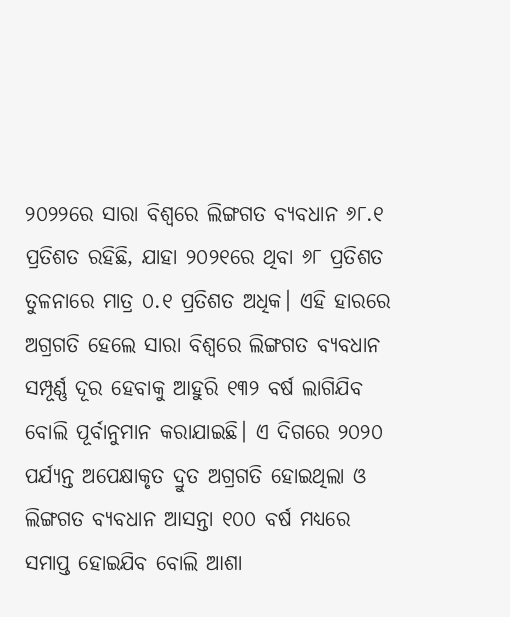୨୦୨୨ରେ ସାରା ବିଶ୍ୱରେ ଲିଙ୍ଗଗତ ବ୍ୟବଧାନ ୬୮.୧ ପ୍ରତିଶତ ରହିଛି, ଯାହା ୨୦୨୧ରେ ଥିବା ୬୮ ପ୍ରତିଶତ ତୁଳନାରେ ମାତ୍ର ୦.୧ ପ୍ରତିଶତ ଅଧିକ। ଏହି ହାରରେ ଅଗ୍ରଗତି ହେଲେ ସାରା ବିଶ୍ୱରେ ଲିଙ୍ଗଗତ ବ୍ୟବଧାନ ସମ୍ପୂର୍ଣ୍ଣ ଦୂର ହେବାକୁ ଆହୁରି ୧୩୨ ବର୍ଷ ଲାଗିଯିବ ବୋଲି ପୂର୍ବାନୁମାନ କରାଯାଇଛି। ଏ ଦିଗରେ ୨୦୨୦ ପର୍ଯ୍ୟନ୍ତ ଅପେକ୍ଷାକୃତ ଦ୍ରୁତ ଅଗ୍ରଗତି ହୋଇଥିଲା ଓ ଲିଙ୍ଗଗତ ବ୍ୟବଧାନ ଆସନ୍ତା ୧୦୦ ବର୍ଷ ମଧ୍ୟରେ ସମାପ୍ତ ହୋଇଯିବ ବୋଲି ଆଶା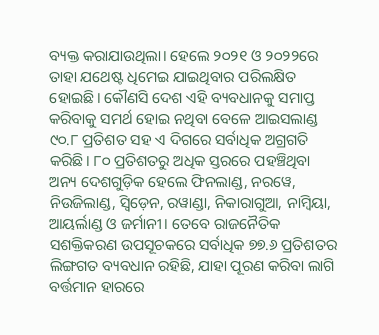ବ୍ୟକ୍ତ କରାଯାଉଥିଲା। ହେଲେ ୨୦୨୧ ଓ ୨୦୨୨ରେ ତାହା ଯଥେଷ୍ଟ ଧିମେଇ ଯାଇଥିବାର ପରିଲକ୍ଷିତ ହୋଇଛି। କୌଣସି ଦେଶ ଏହି ବ୍ୟବଧାନକୁ ସମାପ୍ତ କରିବାକୁ ସମର୍ଥ ହୋଇ ନଥିବା ବେଳେ ଆଇସଲାଣ୍ଡ ୯୦.୮ ପ୍ରତିଶତ ସହ ଏ ଦିଗରେ ସର୍ବାଧିକ ଅଗ୍ରଗତି କରିଛି। ୮୦ ପ୍ରତିଶତରୁ ଅଧିକ ସ୍ତରରେ ପହଞ୍ଚିଥିବା ଅନ୍ୟ ଦେଶଗୁଡ଼ିକ ହେଲେ ଫିନଲାଣ୍ଡ, ନରୱେ, ନିଉଜିଲାଣ୍ଡ, ସ୍ୱିଡ଼େନ, ରୱାଣ୍ଡା, ନିକାରାଗୁଆ, ନାମ୍ୱିୟା, ଆୟର୍ଲାଣ୍ଡ ଓ ଜର୍ମାନୀ। ତେବେ ରାଜନୈତିକ ସଶକ୍ତିକରଣ ଉପସୂଚକରେ ସର୍ବାଧିକ ୭୭.୬ ପ୍ରତିଶତର ଲିଙ୍ଗଗତ ବ୍ୟବଧାନ ରହିଛି, ଯାହା ପୂରଣ କରିବା ଲାଗି ବର୍ତ୍ତମାନ ହାରରେ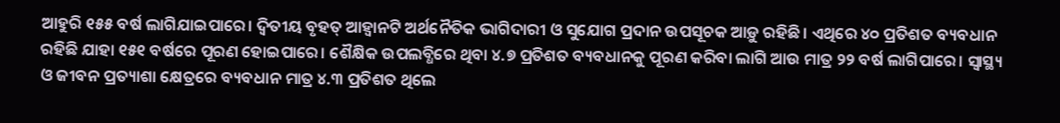ଆହୁରି ୧୫୫ ବର୍ଷ ଲାଗିଯାଇପାରେ। ଦ୍ୱିତୀୟ ବୃହତ୍ ଆହ୍ୱାନଟି ଅର୍ଥନୈତିକ ଭାଗିଦାରୀ ଓ ସୁଯୋଗ ପ୍ରଦାନ ଉପସୂଚକ ଆଡ଼ୁ ରହିଛି। ଏଥିରେ ୪୦ ପ୍ରତିଶତ ବ୍ୟବଧାନ ରହିଛି ଯାହା ୧୫୧ ବର୍ଷରେ ପୂରଣ ହୋଇପାରେ। ଶୈକ୍ଷିକ ଉପଲବ୍ଧିରେ ଥିବା ୪.୭ ପ୍ରତିଶତ ବ୍ୟବଧାନକୁ ପୂରଣ କରିବା ଲାଗି ଆଉ ମାତ୍ର ୨୨ ବର୍ଷ ଲାଗିପାରେ। ସ୍ୱାସ୍ଥ୍ୟ ଓ ଜୀବନ ପ୍ରତ୍ୟାଶା କ୍ଷେତ୍ରରେ ବ୍ୟବଧାନ ମାତ୍ର ୪.୩ ପ୍ରତିଶତ ଥିଲେ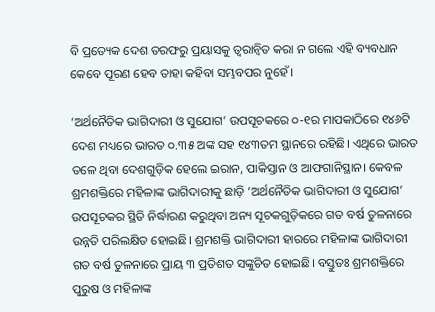ବି ପ୍ରତ୍ୟେକ ଦେଶ ତରଫରୁ ପ୍ରୟାସକୁ ତ୍ୱରାନ୍ୱିତ କରା ନ ଗଲେ ଏହି ବ୍ୟବଧାନ କେବେ ପୂରଣ ହେବ ତାହା କହିବା ସମ୍ଭବପର ନୁହେଁ।

‘ଅର୍ଥନୈତିକ ଭାଗିଦାରୀ ଓ ସୁଯୋଗ’ ଉପସୂଚକରେ ୦-୧ର ମାପକାଠିରେ ୧୪୬ଟି ଦେଶ ମଧ୍ୟରେ ଭାରତ ୦.୩୫ ଅଙ୍କ ସହ ୧୪୩ତମ ସ୍ଥାନରେ ରହିଛି। ଏଥିରେ ଭାରତ ତଳେ ଥିବା ଦେଶଗୁଡ଼ିକ ହେଲେ ଇରାନ, ପାକିସ୍ତାନ ଓ ଆଫଗାନିସ୍ଥାନ। କେବଳ ଶ୍ରମଶକ୍ତିରେ ମହିଳାଙ୍କ ଭାଗିଦାରୀକୁ ଛାଡ଼ି ‘ଅର୍ଥନୈତିକ ଭାଗିଦାରୀ ଓ ସୁଯୋଗ’ ଉପସୂଚକର ସ୍ଥିତି ନିର୍ଦ୍ଧାରଣ କରୁଥିବା ଅନ୍ୟ ସୂଚକଗୁଡ଼ିକରେ ଗତ ବର୍ଷ ତୁଳନାରେ ଉନ୍ନତି ପରିଲକ୍ଷିତ ହୋଇଛି। ଶ୍ରମଶକ୍ତି ଭାଗିଦାରୀ ହାରରେ ମହିଳାଙ୍କ ଭାଗିଦାରୀ ଗତ ବର୍ଷ ତୁଳନାରେ ପ୍ରାୟ ୩ ପ୍ରତିଶତ ସଙ୍କୁଚିତ ହୋଇଛି। ବସ୍ତୁତଃ ଶ୍ରମଶକ୍ତିରେ ପୁରୁଷ ଓ ମହିଳାଙ୍କ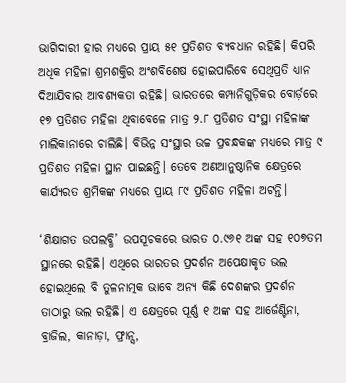ଭାଗିଦାରୀ ହାର ମଧ୍ୟରେ ପ୍ରାୟ ୫୧ ପ୍ରତିଶତ ବ୍ୟବଧାନ ରହିଛି। କିପରି ଅଧିକ ମହିଳା ଶ୍ରମଶକ୍ତିର ଅଂଶବିଶେଷ ହୋଇପାରିବେ ସେଥିପ୍ରତି ଧ୍ୟାନ ଦିଆଯିବାର ଆବଶ୍ୟକତା ରହିଛି। ଭାରତରେ କମ୍ପାନିଗୁଡ଼ିକର ବୋର୍ଡ଼ରେ ୧୭ ପ୍ରତିଶତ ମହିଳା ଥିବାବେଳେ ମାତ୍ର ୨.୮ ପ୍ରତିଶତ ସଂସ୍ଥା ମହିଳାଙ୍କ ମାଲିକାନାରେ ଚାଲିଛି। ବିଭିନ୍ନ ସଂସ୍ଥାର ଉଚ୍ଚ ପ୍ରବନ୍ଧକଙ୍କ ମଧ୍ୟରେ ମାତ୍ର ୯ ପ୍ରତିଶତ ମହିଳା ସ୍ଥାନ ପାଇଛନ୍ତି। ତେବେ ଅଣଆନୁଷ୍ଠାନିକ କ୍ଷେତ୍ରରେ କାର୍ଯ୍ୟରତ ଶ୍ରମିକଙ୍କ ମଧ୍ୟରେ ପ୍ରାୟ ୮୯ ପ୍ରତିଶତ ମହିଳା ଅଟନ୍ତି।

‘ଶିକ୍ଷାଗତ ଉପଲବ୍ଧି’ ଉପସୂଚକରେ ଭାରତ ୦.୯୬୧ ଅଙ୍କ ସହ ୧୦୭ତମ ସ୍ଥାନରେ ରହିଛି। ଏଥିରେ ଭାରତର ପ୍ରଦର୍ଶନ ଅପେକ୍ଷାକୃତ ଭଲ ହୋଇଥିଲେ ବି ତୁଳନାତ୍ମକ ଭାବେ ଅନ୍ୟ କିଛି ଦେଶଙ୍କର ପ୍ରଦର୍ଶନ ତାଠାରୁ ଭଲ ରହିଛି। ଏ କ୍ଷେତ୍ରରେ ପୂର୍ଣ୍ଣ ୧ ଅଙ୍କ ସହ ଆର୍ଜେଣ୍ଟିନା, ବ୍ରାଜିଲ, କାନାଡ଼ା, ଫ୍ରାନ୍ସ,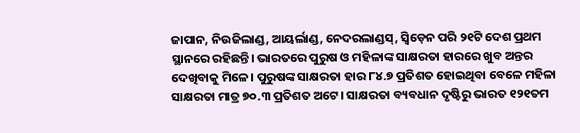ଜାପାନ, ନିଉଜିଲାଣ୍ଡ, ଆୟର୍ଲାଣ୍ଡ, ନେଦରଲାଣ୍ଡସ୍, ସ୍ୱିଡ଼େନ ପରି ୨୧ଟି ଦେଶ ପ୍ରଥମ ସ୍ଥାନରେ ରହିଛନ୍ତି। ଭାରତରେ ପୁରୁଷ ଓ ମହିଳାଙ୍କ ସାକ୍ଷରତା ହାରରେ ଖୁବ ଅନ୍ତର ଦେଖିବାକୁ ମିଳେ। ପୁରୁଷଙ୍କ ସାକ୍ଷରତା ହାର ୮୪.୭ ପ୍ରତିଶତ ହୋଇଥିବା ବେଳେ ମହିଳା ସାକ୍ଷରତା ମାତ୍ର ୭୦.୩ ପ୍ରତିଶତ ଅଟେ। ସାକ୍ଷରତା ବ୍ୟବଧାନ ଦୃଷ୍ଟିରୁ ଭାରତ ୧୨୧ତମ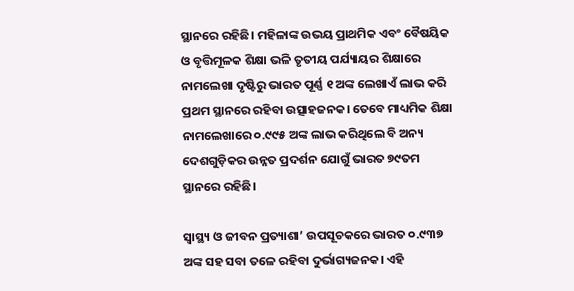ସ୍ଥାନରେ ରହିଛି। ମହିଳାଙ୍କ ଉଭୟ ପ୍ରାଥମିକ ଏବଂ ବୈଷୟିକ ଓ ବୃତ୍ତିମୂଳକ ଶିକ୍ଷା ଭଳି ତୃତୀୟ ପର୍ଯ୍ୟାୟର ଶିକ୍ଷାରେ ନାମଲେଖା ଦୃଷ୍ଟିରୁ ଭାରତ ପୂର୍ଣ୍ଣ ୧ ଅଙ୍କ ଲେଖାଏଁ ଲାଭ କରି ପ୍ରଥମ ସ୍ଥାନରେ ରହିବା ଉତ୍ସାହଜନକ। ତେବେ ମାଧ୍ୟମିକ ଶିକ୍ଷା ନାମଲେଖାରେ ୦.୯୯୫ ଅଙ୍କ ଲାଭ କରିଥିଲେ ବି ଅନ୍ୟ ଦେଶଗୁଡ଼ିକର ଉନ୍ନତ ପ୍ରଦର୍ଶନ ଯୋଗୁଁ ଭାରତ ୭୯ତମ ସ୍ଥାନରେ ରହିଛି।

ସ୍ୱାସ୍ଥ୍ୟ ଓ ଜୀବନ ପ୍ରତ୍ୟାଶା’ ଉପସୂଚକରେ ଭାରତ ୦.୯୩୭ ଅଙ୍କ ସହ ସବା ତଳେ ରହିବା ଦୁର୍ଭାଗ୍ୟଜନକ। ଏହି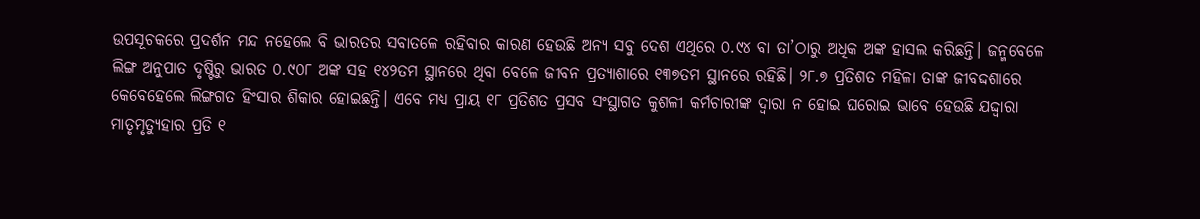ଉପସୂଚକରେ ପ୍ରଦର୍ଶନ ମନ୍ଦ ନହେଲେ ବି ଭାରତର ସବାତଳେ ରହିବାର କାରଣ ହେଉଛି ଅନ୍ୟ ସବୁ ଦେଶ ଏଥିରେ ୦.୯୪ ବା ତା’ଠାରୁ ଅଧିକ ଅଙ୍କ ହାସଲ କରିଛନ୍ତି। ଜନ୍ମବେଳେ ଲିଙ୍ଗ ଅନୁପାତ ଦୃଷ୍ଟିରୁ ଭାରତ ୦.୯୦୮ ଅଙ୍କ ସହ ୧୪୨ତମ ସ୍ଥାନରେ ଥିବା ବେଳେ ଜୀବନ ପ୍ରତ୍ୟାଶାରେ ୧୩୭ତମ ସ୍ଥାନରେ ରହିଛି। ୨୮.୭ ପ୍ରତିଶତ ମହିଳା ତାଙ୍କ ଜୀବଦ୍ଦଶାରେ କେବେହେଲେ ଲିଙ୍ଗଗତ ହିଂସାର ଶିକାର ହୋଇଛନ୍ତି। ଏବେ ମଧ୍ୟ ପ୍ରାୟ ୧୮ ପ୍ରତିଶତ ପ୍ରସବ ସଂସ୍ଥାଗତ କୁଶଳୀ କର୍ମଚାରୀଙ୍କ ଦ୍ୱାରା ନ ହୋଇ ଘରୋଇ ଭାବେ ହେଉଛି ଯଦ୍ଦ୍ୱାରା ମାତୃମୃତ୍ୟୁହାର ପ୍ରତି ୧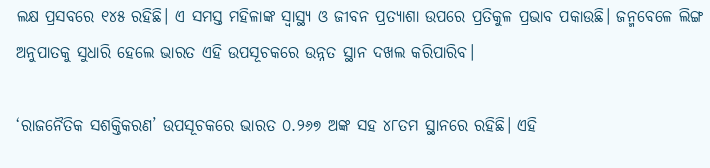ଲକ୍ଷ ପ୍ରସବରେ ୧୪୫ ରହିଛି। ଏ ସମସ୍ତ ମହିଳାଙ୍କ ସ୍ୱାସ୍ଥ୍ୟ ଓ ଜୀବନ ପ୍ରତ୍ୟାଶା ଉପରେ ପ୍ରତିକୁଳ ପ୍ରଭାବ ପକାଉଛି। ଜନ୍ମବେଳେ ଲିଙ୍ଗ ଅନୁପାତକୁ ସୁଧାରି ହେଲେ ଭାରତ ଏହି ଉପସୂଚକରେ ଉନ୍ନତ ସ୍ଥାନ ଦଖଲ କରିପାରିବ।

‘ରାଜନୈତିକ ସଶକ୍ତିକରଣ’ ଉପସୂଚକରେ ଭାରତ ୦.୨୬୭ ଅଙ୍କ ସହ ୪୮ତମ ସ୍ଥାନରେ ରହିଛି। ଏହି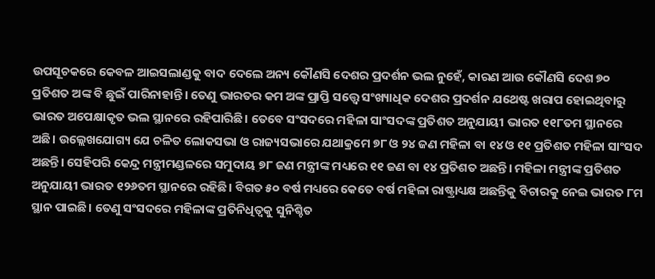ଉପସୂଚକରେ କେବଳ ଆଇସଲାଣ୍ଡକୁ ବାଦ ଦେଲେ ଅନ୍ୟ କୌଣସି ଦେଶର ପ୍ରଦର୍ଶନ ଭଲ ନୁହେଁ, କାରଣ ଆଉ କୌଣସି ଦେଶ ୭୦ ପ୍ରତିଶତ ଅଙ୍କ ବି ଛୁଇଁ ପାରିନାହାନ୍ତି। ତେଣୁ ଭାରତର କମ ଅଙ୍କ ପ୍ରାପ୍ତି ସତ୍ତ୍ୱେ ସଂଖ୍ୟାଧିକ ଦେଶର ପ୍ରଦର୍ଶନ ଯଥେଷ୍ଟ ଖରାପ ହୋଇଥିବାରୁ ଭାରତ ଅପେକ୍ଷାକୃତ ଭଲ ସ୍ଥାନରେ ରହିପାରିଛି। ତେବେ ସଂସଦରେ ମହିଳା ସାଂସଦଙ୍କ ପ୍ରତିଶତ ଅନୁଯାୟୀ ଭାରତ ୧୧୮ତମ ସ୍ଥାନରେ ଅଛି। ଉଲ୍ଲେଖଯୋଗ୍ୟ ଯେ ଚଳିତ ଲୋକସଭା ଓ ରାଜ୍ୟସଭାରେ ଯଥାକ୍ରମେ ୭୮ ଓ ୨୪ ଜଣ ମହିଳା ବା ୧୪ ଓ ୧୧ ପ୍ରତିଶତ ମହିଳା ସାଂସଦ ଅଛନ୍ତି। ସେହିପରି କେନ୍ଦ୍ର ମନ୍ତ୍ରୀମଣ୍ଡଳରେ ସମୁଦାୟ ୭୮ ଜଣ ମନ୍ତ୍ରୀଙ୍କ ମଧ୍ୟରେ ୧୧ ଜଣ ବା ୧୪ ପ୍ରତିଶତ ଅଛନ୍ତି। ମହିଳା ମନ୍ତ୍ରୀଙ୍କ ପ୍ରତିଶତ ଅନୁଯାୟୀ ଭାରତ ୧୨୬ତମ ସ୍ଥାନରେ ରହିଛି। ବିଗତ ୫୦ ବର୍ଷ ମଧ୍ୟରେ କେତେ ବର୍ଷ ମହିଳା ରାଷ୍ଟ୍ରାଧ୍ୟକ୍ଷ ଅଛନ୍ତିକୁ ବିଚାରକୁ ନେଇ ଭାରତ ୮ମ ସ୍ଥାନ ପାଇଛି। ତେଣୁ ସଂସଦରେ ମହିଳାଙ୍କ ପ୍ରତିନିଧିତ୍ୱକୁ ସୁନିଶ୍ଚିତ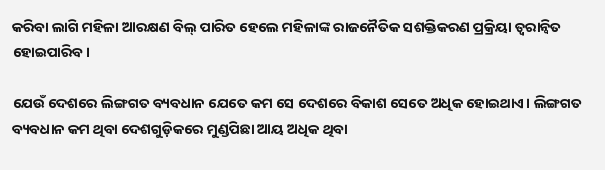କରିବା ଲାଗି ମହିଳା ଆରକ୍ଷଣ ବିଲ୍ ପାରିତ ହେଲେ ମହିଳାଙ୍କ ରାଜନୈତିକ ସଶକ୍ତିକରଣ ପ୍ରକ୍ରିୟା ତ୍ୱରାନ୍ୱିତ ହୋଇପାରିବ।

ଯେଉଁ ଦେଶରେ ଲିଙ୍ଗଗତ ବ୍ୟବଧାନ ଯେତେ କମ ସେ ଦେଶରେ ବିକାଶ ସେତେ ଅଧିକ ହୋଇଥାଏ। ଲିଙ୍ଗଗତ ବ୍ୟବଧାନ କମ ଥିବା ଦେଶଗୁଡ଼ିକରେ ମୁଣ୍ଡପିଛା ଆୟ ଅଧିକ ଥିବା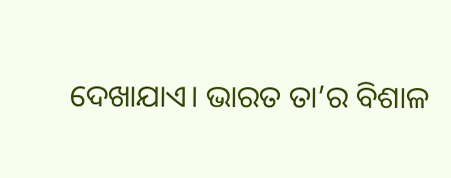ଦେଖାଯାଏ। ଭାରତ ତା’ର ବିଶାଳ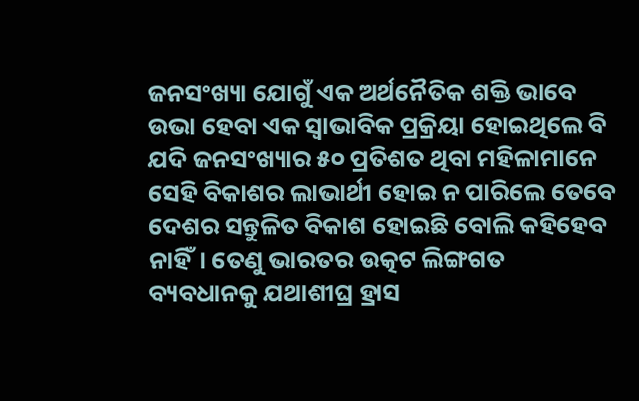ଜନସଂଖ୍ୟା ଯୋଗୁଁ ଏକ ଅର୍ଥନୈତିକ ଶକ୍ତି ଭାବେ ଉଭା ହେବା ଏକ ସ୍ୱାଭାବିକ ପ୍ରକ୍ରିୟା ହୋଇଥିଲେ ବି ଯଦି ଜନସଂଖ୍ୟାର ୫୦ ପ୍ରତିଶତ ଥିବା ମହିଳାମାନେ ସେହି ବିକାଶର ଲାଭାର୍ଥୀ ହୋଇ ନ ପାରିଲେ ତେବେ ଦେଶର ସନ୍ତୁଳିତ ବିକାଶ ହୋଇଛି ବୋଲି କହିହେବ ନାହିଁ। ତେଣୁ ଭାରତର ଉତ୍କଟ ଲିଙ୍ଗଗତ ବ୍ୟବଧାନକୁ ଯଥାଶୀଘ୍ର ହ୍ରାସ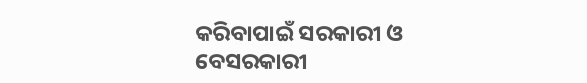କରିବାପାଇଁ ସରକାରୀ ଓ ବେସରକାରୀ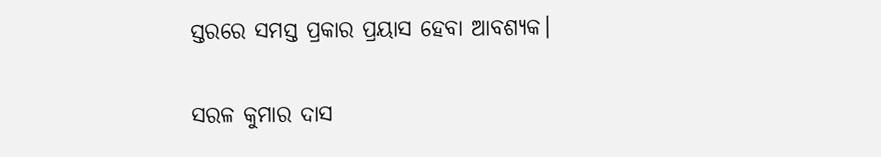ସ୍ତରରେ ସମସ୍ତ ପ୍ରକାର ପ୍ରୟାସ ହେବା ଆବଶ୍ୟକ।

ସରଳ କୁମାର ଦାସ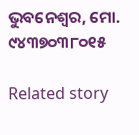ଭୁବନେଶ୍ଵର, ମୋ. ୯୪୩୭୦୩୮୦୧୫

Related story